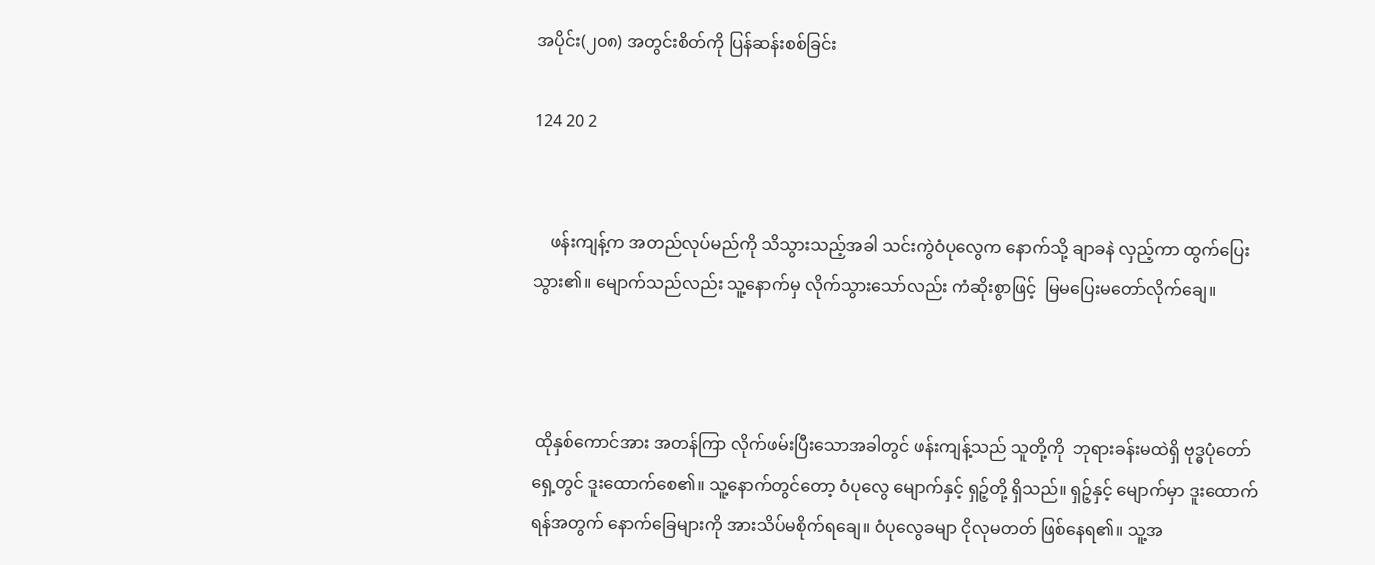အပိုင်း(၂၀၈) အတွင်းစိတ်ကို ပြန်ဆန်းစစ်ခြင်း

124 20 2


    ဖန်းကျန့်က အတည်လုပ်မည်ကို သိသွားသည့်အခါ သင်းကွဲဝံပုလွေက နောက်သို့ ချာခနဲ လှည့်ကာ ထွက်ပြေးသွား၏။ မျောက်သည်လည်း သူ့နောက်မှ လိုက်သွားသော်လည်း ကံဆိုးစွာဖြင့်  မြမပြေးမတော်လိုက်ချေ။



 ထိုနှစ်ကောင်အား အတန်ကြာ လိုက်ဖမ်းပြီးသောအခါတွင် ဖန်းကျန့်သည် သူတို့ကို  ဘုရားခန်းမထဲရှိ ဗုဒ္ဓပုံတော်ရှေ့တွင် ဒူးထောက်စေ၏။ သူ့နောက်တွင်တော့ ဝံပုလွေ မျောက်နှင့် ရှဉ့်တို့ ရှိသည်။ ရှဉ့်နှင့် မျောက်မှာ ဒူးထောက်ရန်အတွက် နောက်ခြေများကို အားသိပ်မစိုက်ရချေ။ ဝံပုလွေခမျာ ငိုလုမတတ် ဖြစ်နေရ၏။ သူ့အ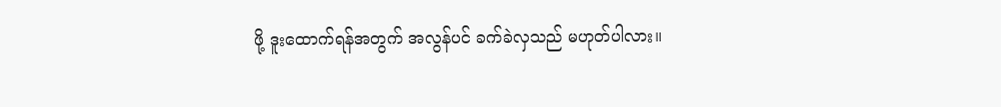ဖို့ ဒူးထောက်ရန်အတွက် အလွန်ပင် ခက်ခဲလှသည် မဟုတ်ပါလား။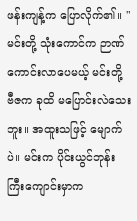ဖန်းကျန့်က ပြောလိုက်၏။ "မင်းတို့ သုံးကောင်က ဉာဏ်ကောင်းလာပေမယ့် မင်းတို့ ဗီဇက ခုထိ မပြောင်းလဲသေးဘူး။ အထူးသဖြင့် မျောက်ပဲ။ မင်းက ပိုင်းယွင်ဘုန်းကြီးကျောင်းမှာက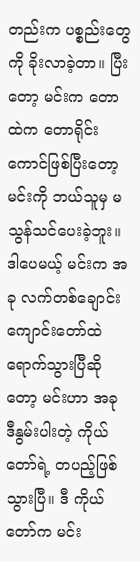တည်းက ပစ္စည်းတွေကို ခိုးလာခဲ့တာ။ ပြီးတော့ မင်းက တောထဲက တောရိုင်းကောင်ဖြစ်ပြီးတော့ မင်းကို ဘယ်သူမှ မသွန်သင်ပေးခဲ့ဘူး။ ဒါပေမယ့် မင်းက အခု လက်တစ်ချောင်းကျောင်းတော်ထဲ ရောက်သွားပြီဆိုတော့ မင်းဟာ အခု ဒီနွမ်းပါးတဲ့ ကိုယ်တော်ရဲ့ တပည့်ဖြစ်သွားပြီ။ ဒီ ကိုယ်တော်က မင်း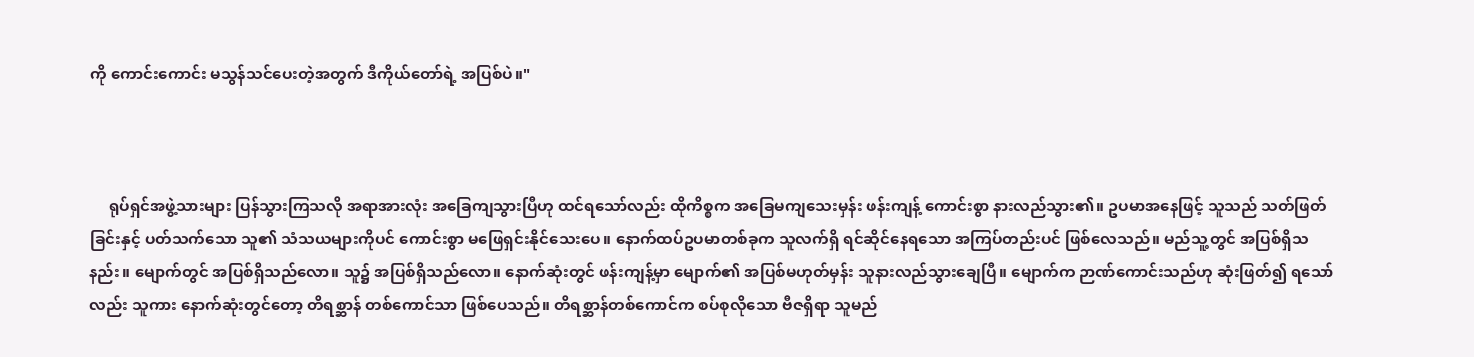ကို ကောင်းကောင်း မသွန်သင်ပေးတဲ့အတွက် ဒီကိုယ်တော်ရဲ့ အပြစ်ပဲ။"



     ရုပ်ရှင်အဖွဲ့သားများ ပြန်သွားကြသလို အရာအားလုံး အခြေကျသွားပြီဟု ထင်ရသော်လည်း ထိုကိစ္စက အခြေမကျသေးမှန်း ဖန်းကျန့် ကောင်းစွာ နားလည်သွား၏။ ဥပမာအနေဖြင့် သူသည် သတ်ဖြတ်ခြင်းနှင့် ပတ်သက်သော သူ၏ သံသယများကိုပင် ကောင်းစွာ မဖြေရှင်းနိုင်သေးပေ။ နောက်ထပ်ဥပမာတစ်ခုက သူလက်ရှိ ရင်ဆိုင်နေရသော အကြပ်တည်းပင် ဖြစ်လေသည်။ မည်သူ့တွင် အပြစ်ရှိသနည်း။ မျောက်တွင် အပြစ်ရှိသည်လော။ သူ၌ အပြစ်ရှိသည်လော။ နောက်ဆုံးတွင် ဖန်းကျန့်မှာ မျောက်၏ အပြစ်မဟုတ်မှန်း သူနားလည်သွားချေပြီ။ မျောက်က ဉာဏ်ကောင်းသည်ဟု ဆုံးဖြတ်၍ ရသော်လည်း သူကား နောက်ဆုံးတွင်တော့ တိရစ္ဆာန် တစ်ကောင်သာ ဖြစ်ပေသည်။ တိရစ္ဆာန်တစ်ကောင်က စပ်စုလိုသော ဗီဇရှိရာ သူမည်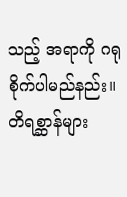သည့် အရာကို ဂရုစိုက်ပါမည်နည်း။ တိရစ္ဆာန်များ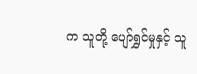က သူတို့ ပျော်ရွှင်မှုနှင့် သူ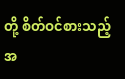တို့ စိတ်ဝင်စားသည့်အ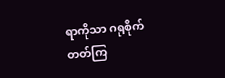ရာကိုသာ ဂရုစိုက်တတ်ကြ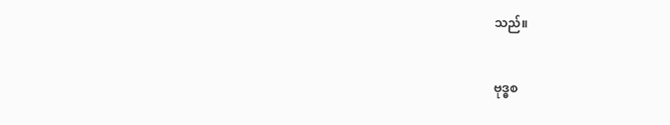သည်။

ဗုဒ္ဓစ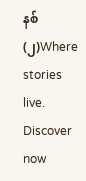နစ်(၂)Where stories live. Discover now